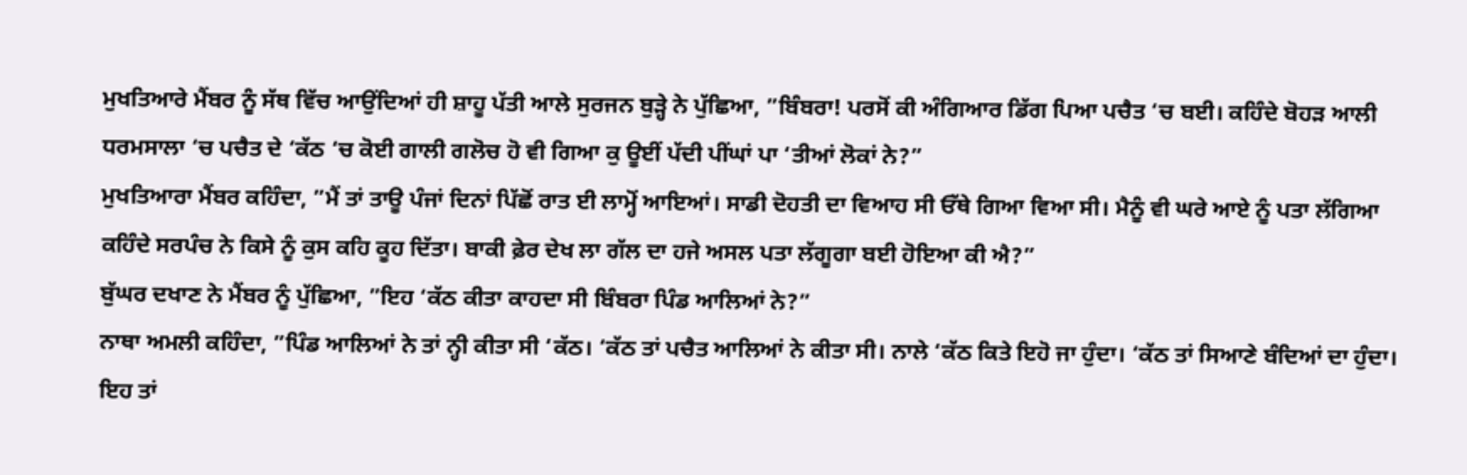ਮੁਖਤਿਆਰੇ ਮੈਂਬਰ ਨੂੰ ਸੱਥ ਵਿੱਚ ਆਉਂਦਿਆਂ ਹੀ ਸ਼ਾਹੂ ਪੱਤੀ ਆਲੇ ਸੁਰਜਨ ਬੁੜ੍ਹੇ ਨੇ ਪੁੱਛਿਆ, ”ਬਿੰਬਰਾ! ਪਰਸੋਂ ਕੀ ਅੰਗਿਆਰ ਡਿੱਗ ਪਿਆ ਪਚੈਤ ‘ਚ ਬਈ। ਕਹਿੰਦੇ ਬੋਹੜ ਆਲੀ ਧਰਮਸਾਲਾ ‘ਚ ਪਚੈਤ ਦੇ ‘ਕੱਠ ‘ਚ ਕੋਈ ਗਾਲੀ ਗਲੋਚ ਹੋ ਵੀ ਗਿਆ ਕੁ ਊਈਂ ਪੱਦੀ ਪੀਂਘਾਂ ਪਾ ‘ਤੀਆਂ ਲੋਕਾਂ ਨੇ?”
ਮੁਖਤਿਆਰਾ ਮੈਂਬਰ ਕਹਿੰਦਾ, ”ਮੈਂ ਤਾਂ ਤਾਊ ਪੰਜਾਂ ਦਿਨਾਂ ਪਿੱਛੋਂ ਰਾਤ ਈ ਲਾਮ੍ਹੋਂ ਆਇਆਂ। ਸਾਡੀ ਦੋਹਤੀ ਦਾ ਵਿਆਹ ਸੀ ਓੱਥੇ ਗਿਆ ਵਿਆ ਸੀ। ਮੈਨੂੰ ਵੀ ਘਰੇ ਆਏ ਨੂੰ ਪਤਾ ਲੱਗਿਆ ਕਹਿੰਦੇ ਸਰਪੰਚ ਨੇ ਕਿਸੇ ਨੂੰ ਕੁਸ ਕਹਿ ਕੂਹ ਦਿੱਤਾ। ਬਾਕੀ ਫ਼ੇਰ ਦੇਖ ਲਾ ਗੱਲ ਦਾ ਹਜੇ ਅਸਲ ਪਤਾ ਲੱਗੂਗਾ ਬਈ ਹੋਇਆ ਕੀ ਐ?”
ਬੁੱਘਰ ਦਖਾਣ ਨੇ ਮੈਂਬਰ ਨੂੰ ਪੁੱਛਿਆ, ”ਇਹ ‘ਕੱਠ ਕੀਤਾ ਕਾਹਦਾ ਸੀ ਬਿੰਬਰਾ ਪਿੰਡ ਆਲਿਆਂ ਨੇ?”
ਨਾਥਾ ਅਮਲੀ ਕਹਿੰਦਾ, ”ਪਿੰਡ ਆਲਿਆਂ ਨੇ ਤਾਂ ਨ੍ਹੀ ਕੀਤਾ ਸੀ ‘ਕੱਠ। ‘ਕੱਠ ਤਾਂ ਪਚੈਤ ਆਲਿਆਂ ਨੇ ਕੀਤਾ ਸੀ। ਨਾਲੇ ‘ਕੱਠ ਕਿਤੇ ਇਹੋ ਜਾ ਹੁੰਦਾ। ‘ਕੱਠ ਤਾਂ ਸਿਆਣੇ ਬੰਦਿਆਂ ਦਾ ਹੁੰਦਾ। ਇਹ ਤਾਂ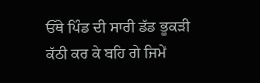ਓੱਥੇ ਪਿੰਡ ਦੀ ਸਾਰੀ ਡੱਡ ਭੂਕੜੀ ਕੱਠੀ ਕਰ ਕੇ ਬਹਿ ਗੇ ਜਿਮੇਂ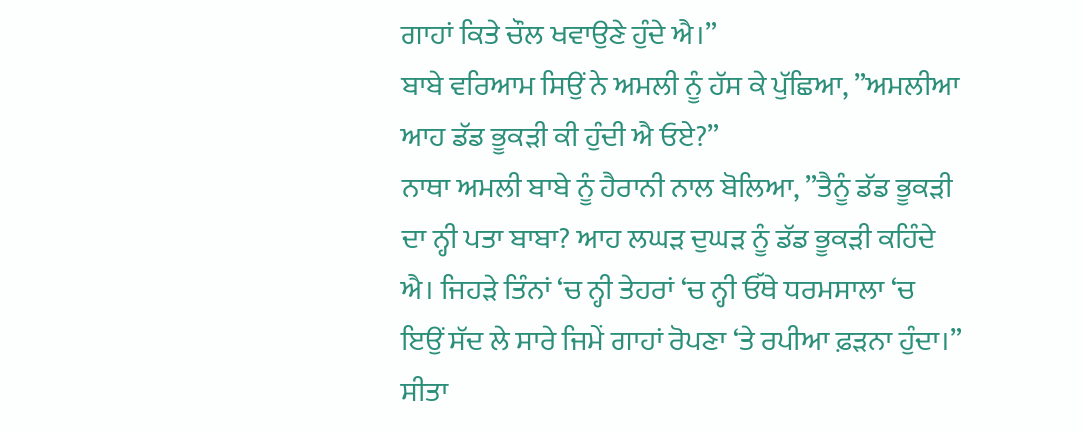ਗਾਹਾਂ ਕਿਤੇ ਚੌਲ ਖਵਾਉਣੇ ਹੁੰਦੇ ਐ।”
ਬਾਬੇ ਵਰਿਆਮ ਸਿਉਂ ਨੇ ਅਮਲੀ ਨੂੰ ਹੱਸ ਕੇ ਪੁੱਛਿਆ, ”ਅਮਲੀਆ ਆਹ ਡੱਡ ਭੂਕੜੀ ਕੀ ਹੁੰਦੀ ਐ ਓਏ?”
ਨਾਥਾ ਅਮਲੀ ਬਾਬੇ ਨੂੰ ਹੈਰਾਨੀ ਨਾਲ ਬੋਲਿਆ, ”ਤੈਨੂੰ ਡੱਡ ਭੂਕੜੀ ਦਾ ਨ੍ਹੀ ਪਤਾ ਬਾਬਾ? ਆਹ ਲਘੜ ਦੁਘੜ ਨੂੰ ਡੱਡ ਭੂਕੜੀ ਕਹਿੰਦੇ ਐ। ਜਿਹੜੇ ਤਿੰਨਾਂ ‘ਚ ਨ੍ਹੀ ਤੇਹਰਾਂ ‘ਚ ਨ੍ਹੀ ਓੱਥੇ ਧਰਮਸਾਲਾ ‘ਚ ਇਉਂ ਸੱਦ ਲੇ ਸਾਰੇ ਜਿਮੇਂ ਗਾਹਾਂ ਰੋਪਣਾ ‘ਤੇ ਰਪੀਆ ਫ਼ੜਨਾ ਹੁੰਦਾ।”
ਸੀਤਾ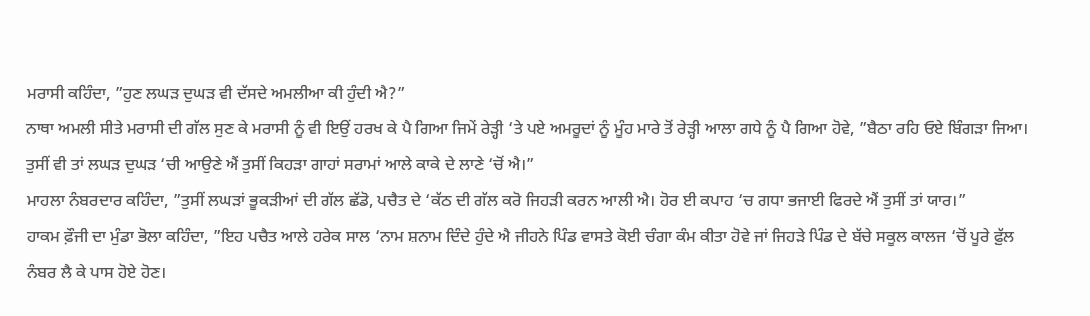ਮਰਾਸੀ ਕਹਿੰਦਾ, ”ਹੁਣ ਲਘੜ ਦੁਘੜ ਵੀ ਦੱਸਦੇ ਅਮਲੀਆ ਕੀ ਹੁੰਦੀ ਐ?”
ਨਾਥਾ ਅਮਲੀ ਸੀਤੇ ਮਰਾਸੀ ਦੀ ਗੱਲ ਸੁਣ ਕੇ ਮਰਾਸੀ ਨੂੰ ਵੀ ਇਉਂ ਹਰਖ ਕੇ ਪੈ ਗਿਆ ਜਿਮੇਂ ਰੇੜ੍ਹੀ ‘ਤੇ ਪਏ ਅਮਰੂਦਾਂ ਨੂੰ ਮੂੰਹ ਮਾਰੇ ਤੋਂ ਰੇੜ੍ਹੀ ਆਲਾ ਗਧੇ ਨੂੰ ਪੈ ਗਿਆ ਹੋਵੇ, ”ਬੈਠਾ ਰਹਿ ਓਏ ਬਿੰਗੜਾ ਜਿਆ। ਤੁਸੀਂ ਵੀ ਤਾਂ ਲਘੜ ਦੁਘੜ ‘ਚੀ ਆਉਣੇ ਐਂ ਤੁਸੀਂ ਕਿਹੜਾ ਗਾਹਾਂ ਸਰਾਮਾਂ ਆਲੇ ਕਾਕੇ ਦੇ ਲਾਣੇ ‘ਚੋਂ ਐ।”
ਮਾਹਲਾ ਨੰਬਰਦਾਰ ਕਹਿੰਦਾ, ”ਤੁਸੀਂ ਲਘੜਾਂ ਭੂਕੜੀਆਂ ਦੀ ਗੱਲ ਛੱਡੋ, ਪਚੈਤ ਦੇ ‘ਕੱਠ ਦੀ ਗੱਲ ਕਰੋ ਜਿਹੜੀ ਕਰਨ ਆਲੀ ਐ। ਹੋਰ ਈ ਕਪਾਹ ‘ਚ ਗਧਾ ਭਜਾਈ ਫਿਰਦੇ ਐਂ ਤੁਸੀਂ ਤਾਂ ਯਾਰ।”
ਹਾਕਮ ਫ਼ੌਜੀ ਦਾ ਮੁੰਡਾ ਭੋਲਾ ਕਹਿੰਦਾ, ”ਇਹ ਪਚੈਤ ਆਲੇ ਹਰੇਕ ਸਾਲ ‘ਨਾਮ ਸ਼ਨਾਮ ਦਿੰਦੇ ਹੁੰਦੇ ਐ ਜੀਹਨੇ ਪਿੰਡ ਵਾਸਤੇ ਕੋਈ ਚੰਗਾ ਕੰਮ ਕੀਤਾ ਹੋਵੇ ਜਾਂ ਜਿਹੜੇ ਪਿੰਡ ਦੇ ਬੱਚੇ ਸਕੂਲ ਕਾਲਜ ‘ਚੋਂ ਪੂਰੇ ਫ਼ੁੱਲ ਨੰਬਰ ਲੈ ਕੇ ਪਾਸ ਹੋਏ ਹੋਣ।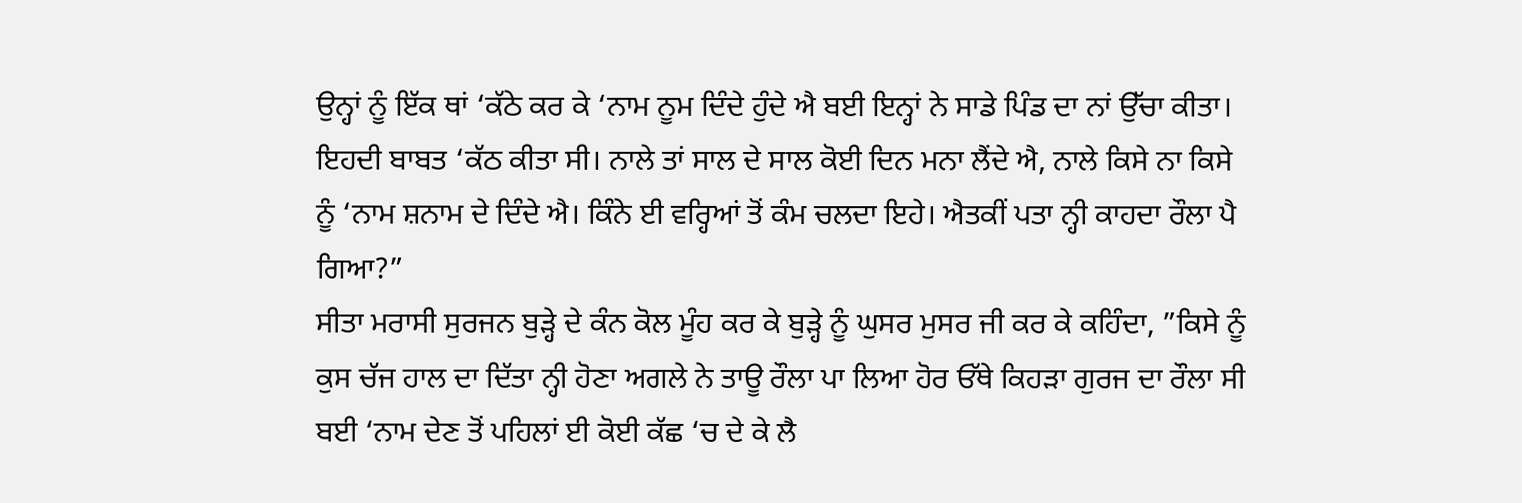ਉਨ੍ਹਾਂ ਨੂੰ ਇੱਕ ਥਾਂ ‘ਕੱਠੇ ਕਰ ਕੇ ‘ਨਾਮ ਨੂਮ ਦਿੰਦੇ ਹੁੰਦੇ ਐ ਬਈ ਇਨ੍ਹਾਂ ਨੇ ਸਾਡੇ ਪਿੰਡ ਦਾ ਨਾਂ ਉੱਚਾ ਕੀਤਾ। ਇਹਦੀ ਬਾਬਤ ‘ਕੱਠ ਕੀਤਾ ਸੀ। ਨਾਲੇ ਤਾਂ ਸਾਲ ਦੇ ਸਾਲ ਕੋਈ ਦਿਨ ਮਨਾ ਲੈਂਦੇ ਐ, ਨਾਲੇ ਕਿਸੇ ਨਾ ਕਿਸੇ ਨੂੰ ‘ਨਾਮ ਸ਼ਨਾਮ ਦੇ ਦਿੰਦੇ ਐ। ਕਿੰਨੇ ਈ ਵਰ੍ਹਿਆਂ ਤੋਂ ਕੰਮ ਚਲਦਾ ਇਹੇ। ਐਤਕੀਂ ਪਤਾ ਨ੍ਹੀ ਕਾਹਦਾ ਰੌਲਾ ਪੈ ਗਿਆ?”
ਸੀਤਾ ਮਰਾਸੀ ਸੁਰਜਨ ਬੁੜ੍ਹੇ ਦੇ ਕੰਨ ਕੋਲ ਮੂੰਹ ਕਰ ਕੇ ਬੁੜ੍ਹੇ ਨੂੰ ਘੁਸਰ ਮੁਸਰ ਜੀ ਕਰ ਕੇ ਕਹਿੰਦਾ, ”ਕਿਸੇ ਨੂੰ ਕੁਸ ਚੱਜ ਹਾਲ ਦਾ ਦਿੱਤਾ ਨ੍ਹੀ ਹੋਣਾ ਅਗਲੇ ਨੇ ਤਾਊ ਰੌਲਾ ਪਾ ਲਿਆ ਹੋਰ ਓੱਥੇ ਕਿਹੜਾ ਗੁਰਜ ਦਾ ਰੌਲਾ ਸੀ ਬਈ ‘ਨਾਮ ਦੇਣ ਤੋਂ ਪਹਿਲਾਂ ਈ ਕੋਈ ਕੱਛ ‘ਚ ਦੇ ਕੇ ਲੈ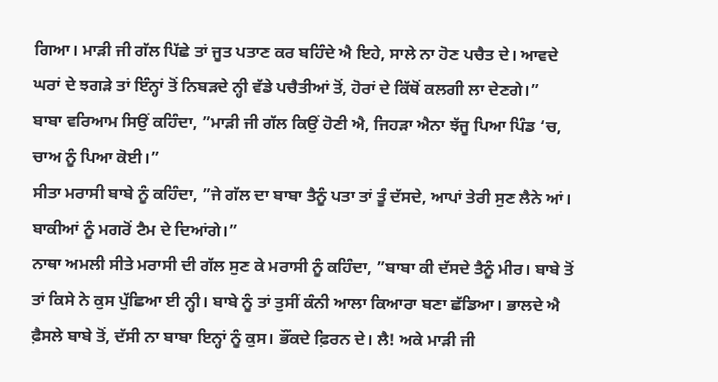ਗਿਆ। ਮਾੜੀ ਜੀ ਗੱਲ ਪਿੱਛੇ ਤਾਂ ਜੂਤ ਪਤਾਣ ਕਰ ਬਹਿੰਦੇ ਐ ਇਹੇ, ਸਾਲੇ ਨਾ ਹੋਣ ਪਚੈਤ ਦੇ। ਆਵਦੇ ਘਰਾਂ ਦੇ ਝਗੜੇ ਤਾਂ ਇੰਨ੍ਹਾਂ ਤੋਂ ਨਿਬੜਦੇ ਨ੍ਹੀ ਵੱਡੇ ਪਚੈਤੀਆਂ ਤੋਂ, ਹੋਰਾਂ ਦੇ ਕਿੱਥੋਂ ਕਲਗੀ ਲਾ ਦੇਣਗੇ।”
ਬਾਬਾ ਵਰਿਆਮ ਸਿਉਂ ਕਹਿੰਦਾ, ”ਮਾੜੀ ਜੀ ਗੱਲ ਕਿਉਂ ਹੋਣੀ ਐ, ਜਿਹੜਾ ਐਨਾ ਝੱਜੂ ਪਿਆ ਪਿੰਡ ‘ਚ, ਚਾਅ ਨੂੰ ਪਿਆ ਕੋਈ।”
ਸੀਤਾ ਮਰਾਸੀ ਬਾਬੇ ਨੂੰ ਕਹਿੰਦਾ, ”ਜੇ ਗੱਲ ਦਾ ਬਾਬਾ ਤੈਨੂੰ ਪਤਾ ਤਾਂ ਤੂੰ ਦੱਸਦੇ, ਆਪਾਂ ਤੇਰੀ ਸੁਣ ਲੈਨੇ ਆਂ। ਬਾਕੀਆਂ ਨੂੰ ਮਗਰੋਂ ਟੈਮ ਦੇ ਦਿਆਂਗੇ।”
ਨਾਥਾ ਅਮਲੀ ਸੀਤੇ ਮਰਾਸੀ ਦੀ ਗੱਲ ਸੁਣ ਕੇ ਮਰਾਸੀ ਨੂੰ ਕਹਿੰਦਾ, ”ਬਾਬਾ ਕੀ ਦੱਸਦੇ ਤੈਨੂੰ ਮੀਰ। ਬਾਬੇ ਤੋਂ ਤਾਂ ਕਿਸੇ ਨੇ ਕੁਸ ਪੁੱਛਿਆ ਈ ਨ੍ਹੀ। ਬਾਬੇ ਨੂੰ ਤਾਂ ਤੁਸੀਂ ਕੰਨੀ ਆਲਾ ਕਿਆਰਾ ਬਣਾ ਛੱਡਿਆ। ਭਾਲਦੇ ਐ ਫ਼ੈਸਲੇ ਬਾਬੇ ਤੋਂ, ਦੱਸੀ ਨਾ ਬਾਬਾ ਇਨ੍ਹਾਂ ਨੂੰ ਕੁਸ। ਭੌਂਕਦੇ ਫ਼ਿਰਨ ਦੇ। ਲੈ! ਅਕੇ ਮਾੜੀ ਜੀ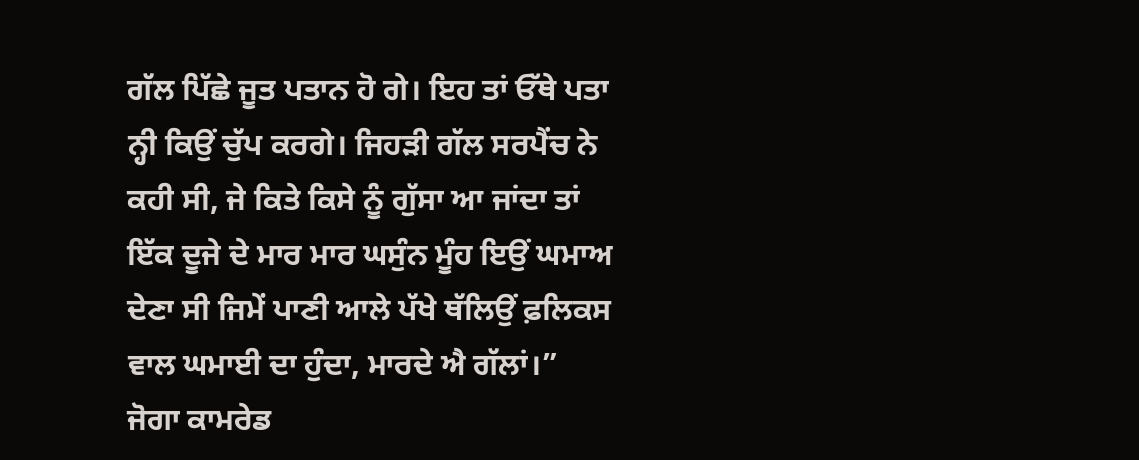ਗੱਲ ਪਿੱਛੇ ਜੂਤ ਪਤਾਨ ਹੋ ਗੇ। ਇਹ ਤਾਂ ਓੱਥੇ ਪਤਾ ਨ੍ਹੀ ਕਿਉਂ ਚੁੱਪ ਕਰਗੇ। ਜਿਹੜੀ ਗੱਲ ਸਰਪੈਂਚ ਨੇ ਕਹੀ ਸੀ, ਜੇ ਕਿਤੇ ਕਿਸੇ ਨੂੰ ਗੁੱਸਾ ਆ ਜਾਂਦਾ ਤਾਂ ਇੱਕ ਦੂਜੇ ਦੇ ਮਾਰ ਮਾਰ ਘਸੁੰਨ ਮੂੰਹ ਇਉਂ ਘਮਾਅ ਦੇਣਾ ਸੀ ਜਿਮੇਂ ਪਾਣੀ ਆਲੇ ਪੱਖੇ ਥੱਲਿਉਂ ਫ਼ਲਿਕਸ ਵਾਲ ਘਮਾਈ ਦਾ ਹੁੰਦਾ, ਮਾਰਦੇ ਐ ਗੱਲਾਂ।”
ਜੋਗਾ ਕਾਮਰੇਡ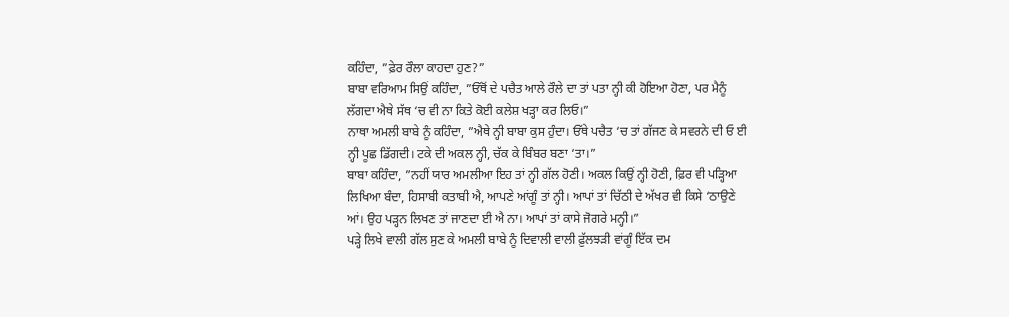ਕਹਿੰਦਾ, ”ਫ਼ੇਰ ਰੌਲਾ ਕਾਹਦਾ ਹੁਣ?”
ਬਾਬਾ ਵਰਿਆਮ ਸਿਉਂ ਕਹਿੰਦਾ, ”ਓੱਥੋਂ ਦੇ ਪਚੈਤ ਆਲੇ ਰੌਲੇ ਦਾ ਤਾਂ ਪਤਾ ਨ੍ਹੀ ਕੀ ਹੋਇਆ ਹੋਣਾ, ਪਰ ਮੈਨੂੰ ਲੱਗਦਾ ਐਥੇ ਸੱਥ ‘ਚ ਵੀ ਨਾ ਕਿਤੇ ਕੋਈ ਕਲੇਸ਼ ਖੜ੍ਹਾ ਕਰ ਲਿਓ।”
ਨਾਥਾ ਅਮਲੀ ਬਾਬੇ ਨੂੰ ਕਹਿੰਦਾ, ”ਐਥੇ ਨ੍ਹੀ ਬਾਬਾ ਕੁਸ ਹੁੰਦਾ। ਓੱਥੇ ਪਚੈਤ ‘ਚ ਤਾਂ ਗੱਜਣ ਕੇ ਸਵਰਨੇ ਦੀ ਓ ਈ ਨ੍ਹੀ ਪੂਛ ਡਿੱਗਦੀ। ਟਕੇ ਦੀ ਅਕਲ ਨ੍ਹੀ, ਚੱਕ ਕੇ ਬਿੰਬਰ ਬਣਾ ‘ਤਾ।”
ਬਾਬਾ ਕਹਿੰਦਾ, ”ਨਹੀਂ ਯਾਰ ਅਮਲੀਆ ਇਹ ਤਾਂ ਨ੍ਹੀ ਗੱਲ ਹੋਣੀ। ਅਕਲ ਕਿਉਂ ਨ੍ਹੀ ਹੋਣੀ, ਫ਼ਿਰ ਵੀ ਪੜ੍ਹਿਆ ਲਿਖਿਆ ਬੰਦਾ, ਹਿਸਾਬੀ ਕਤਾਬੀ ਐ, ਆਪਣੇ ਆਂਗੂੰ ਤਾਂ ਨ੍ਹੀ। ਆਪਾਂ ਤਾਂ ਚਿੱਠੀ ਦੇ ਅੱਖਰ ਵੀ ਕਿਸੇ ‘ਠਾਉਣੇ ਆਂ। ਉਹ ਪੜ੍ਹਨ ਲਿਖਣ ਤਾਂ ਜਾਣਦਾ ਈ ਐ ਨਾ। ਆਪਾਂ ਤਾਂ ਕਾਸੇ ਜੋਗਰੇ ਮਨ੍ਹੀ।”
ਪੜ੍ਹੇ ਲਿਖੇ ਵਾਲੀ ਗੱਲ ਸੁਣ ਕੇ ਅਮਲੀ ਬਾਬੇ ਨੂੰ ਦਿਵਾਲੀ ਵਾਲੀ ਫ਼ੁੱਲਝੜੀ ਵਾਂਗੂੰ ਇੱਕ ਦਮ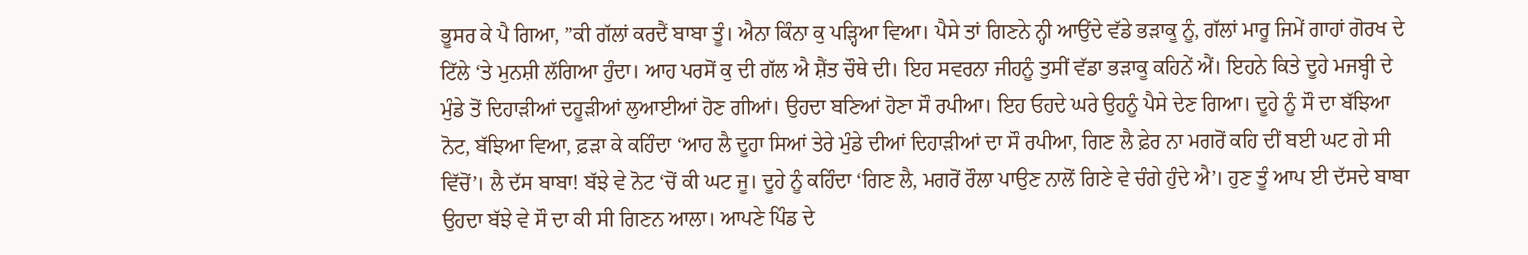ਭੂਸਰ ਕੇ ਪੈ ਗਿਆ, ”ਕੀ ਗੱਲਾਂ ਕਰਦੈਂ ਬਾਬਾ ਤੂੰ। ਐਨਾ ਕਿੰਨਾ ਕੁ ਪੜ੍ਹਿਆ ਵਿਆ। ਪੈਸੇ ਤਾਂ ਗਿਣਨੇ ਨ੍ਹੀ ਆਉਂਦੇ ਵੱਡੇ ਭੜਾਕੂ ਨੂੰ, ਗੱਲਾਂ ਮਾਰੂ ਜਿਮੇਂ ਗਾਹਾਂ ਗੋਰਖ ਦੇ ਟਿੱਲੇ ‘ਤੇ ਮੁਨਸ਼ੀ ਲੱਗਿਆ ਹੁੰਦਾ। ਆਹ ਪਰਸੋਂ ਕੁ ਦੀ ਗੱਲ ਐ ਸ਼ੈਂਤ ਚੌਥੇ ਦੀ। ਇਹ ਸਵਰਨਾ ਜੀਹਨੂੰ ਤੁਸੀਂ ਵੱਡਾ ਭੜਾਕੂ ਕਹਿਨੇਂ ਐਂ। ਇਹਨੇ ਕਿਤੇ ਦੂਹੇ ਮਜਬ੍ਹੀ ਦੇ ਮੁੰਡੇ ਤੋਂ ਦਿਹਾੜੀਆਂ ਦਹੂੜੀਆਂ ਲੁਆਈਆਂ ਹੋਣ ਗੀਆਂ। ਉਹਦਾ ਬਣਿਆਂ ਹੋਣਾ ਸੌ ਰਪੀਆ। ਇਹ ਓਹਦੇ ਘਰੇ ਉਹਨੂੰ ਪੈਸੇ ਦੇਣ ਗਿਆ। ਦੂਹੇ ਨੂੰ ਸੌ ਦਾ ਬੱਝਿਆ ਨੋਟ, ਬੱਝਿਆ ਵਿਆ, ਫ਼ੜਾ ਕੇ ਕਹਿੰਦਾ ‘ਆਹ ਲੈ ਦੂਹਾ ਸਿਆਂ ਤੇਰੇ ਮੁੰਡੇ ਦੀਆਂ ਦਿਹਾੜੀਆਂ ਦਾ ਸੌ ਰਪੀਆ, ਗਿਣ ਲੈ ਫ਼ੇਰ ਨਾ ਮਗਰੋਂ ਕਹਿ ਦੀਂ ਬਈ ਘਟ ਗੇ ਸੀ ਵਿੱਚੋਂ’। ਲੈ ਦੱਸ ਬਾਬਾ! ਬੱਝੇ ਵੇ ਨੋਟ ‘ਚੋਂ ਕੀ ਘਟ ਜੂ। ਦੂਹੇ ਨੂੰ ਕਹਿੰਦਾ ‘ਗਿਣ ਲੈ, ਮਗਰੋਂ ਰੌਲਾ ਪਾਉਣ ਨਾਲੋਂ ਗਿਣੇ ਵੇ ਚੰਗੇ ਹੁੰਦੇ ਐ’। ਹੁਣ ਤੂੰ ਆਪ ਈ ਦੱਸਦੇ ਬਾਬਾ ਉਹਦਾ ਬੱਝੇ ਵੇ ਸੌ ਦਾ ਕੀ ਸੀ ਗਿਣਨ ਆਲਾ। ਆਪਣੇ ਪਿੰਡ ਦੇ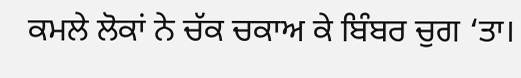ਕਮਲੇ ਲੋਕਾਂ ਨੇ ਚੱਕ ਚਕਾਅ ਕੇ ਬਿੰਬਰ ਚੁਗ ‘ਤਾ।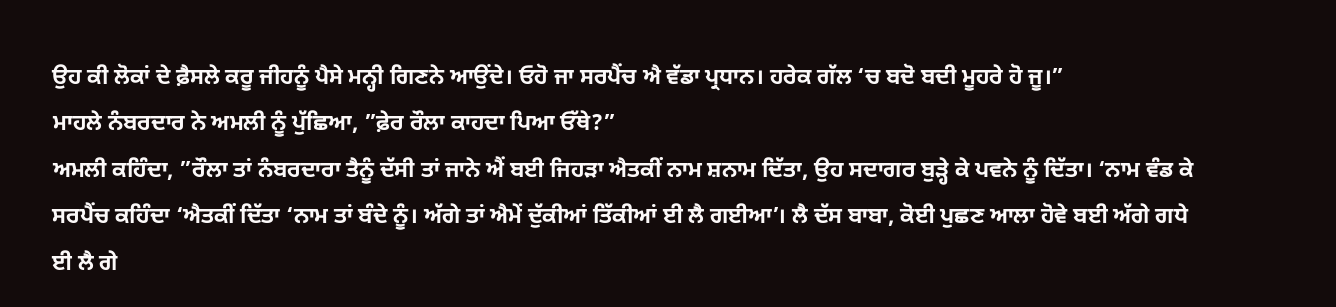ਉਹ ਕੀ ਲੋਕਾਂ ਦੇ ਫ਼ੈਸਲੇ ਕਰੂ ਜੀਹਨੂੰ ਪੈਸੇ ਮਨ੍ਹੀ ਗਿਣਨੇ ਆਉਂਦੇ। ਓਹੋ ਜਾ ਸਰਪੈਂਚ ਐ ਵੱਡਾ ਪ੍ਰਧਾਨ। ਹਰੇਕ ਗੱਲ ‘ਚ ਬਦੋ ਬਦੀ ਮੂਹਰੇ ਹੋ ਜੂ।”
ਮਾਹਲੇ ਨੰਬਰਦਾਰ ਨੇ ਅਮਲੀ ਨੂੰ ਪੁੱਛਿਆ, ”ਫ਼ੇਰ ਰੌਲਾ ਕਾਹਦਾ ਪਿਆ ਓੱਥੇ?”
ਅਮਲੀ ਕਹਿੰਦਾ, ”ਰੌਲਾ ਤਾਂ ਨੰਬਰਦਾਰਾ ਤੈਨੂੰ ਦੱਸੀ ਤਾਂ ਜਾਨੇ ਐਂ ਬਈ ਜਿਹੜਾ ਐਤਕੀਂ ਨਾਮ ਸ਼ਨਾਮ ਦਿੱਤਾ, ਉਹ ਸਦਾਗਰ ਬੁੜ੍ਹੇ ਕੇ ਪਵਨੇ ਨੂੰ ਦਿੱਤਾ। ‘ਨਾਮ ਵੰਡ ਕੇ ਸਰਪੈਂਚ ਕਹਿੰਦਾ ‘ਐਤਕੀਂ ਦਿੱਤਾ ‘ਨਾਮ ਤਾਂ ਬੰਦੇ ਨੂੰ। ਅੱਗੇ ਤਾਂ ਐਮੇਂ ਦੁੱਕੀਆਂ ਤਿੱਕੀਆਂ ਈ ਲੈ ਗਈਆ’। ਲੈ ਦੱਸ ਬਾਬਾ, ਕੋਈ ਪੁਛਣ ਆਲਾ ਹੋਵੇ ਬਈ ਅੱਗੇ ਗਧੇ ਈ ਲੈ ਗੇ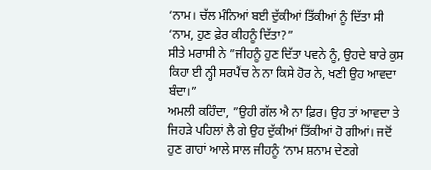‘ਨਾਮ। ਚੱਲ ਮੰਨਿਆਂ ਬਈ ਦੁੱਕੀਆਂ ਤਿੱਕੀਆਂ ਨੂੰ ਦਿੱਤਾ ਸੀ ‘ਨਾਮ, ਹੁਣ ਫ਼ੇਰ ਕੀਹਨੂੰ ਦਿੱਤਾ?”
ਸੀਤੇ ਮਰਾਸੀ ਨੇ ”ਜੀਹਨੂੰ ਹੁਣ ਦਿੱਤਾ ਪਵਨੇ ਨੂੰ, ਉਹਦੇ ਬਾਰੇ ਕੁਸ ਕਿਹਾ ਈ ਨ੍ਹੀ ਸਰਪੈਂਚ ਨੇ ਨਾ ਕਿਸੇ ਹੋਰ ਨੇ, ਖਣੀ ਉਹ ਆਵਦਾ ਬੰਦਾ।”
ਅਮਲੀ ਕਹਿੰਦਾ, ”ਉਹੀ ਗੱਲ ਐ ਨਾ ਫ਼ਿਰ। ਉਹ ਤਾਂ ਆਵਦਾ ਤੇ ਜਿਹੜੇ ਪਹਿਲਾਂ ਲੈ ਗੇ ਉਹ ਦੁੱਕੀਆਂ ਤਿੱਕੀਆਂ ਹੋ ਗੀਆਂ। ਜਦੋਂ ਹੁਣ ਗਾਹਾਂ ਆਲੇ ਸਾਲ ਜੀਹਨੂੰ ‘ਨਾਮ ਸ਼ਨਾਮ ਦੇਣਗੇ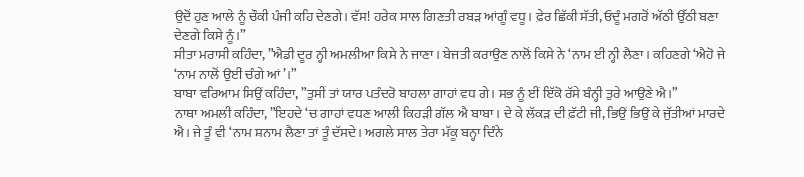ਉਦੋਂ ਹੁਣ ਆਲੇ ਨੂੰ ਚੌਕੀ ਪੰਜੀ ਕਹਿ ਦੇਣਗੇ। ਵੱਸ! ਹਰੇਕ ਸਾਲ ਗਿਣਤੀ ਰਬੜ ਆਂਗੂੰ ਵਧੂ। ਫ਼ੇਰ ਛਿੱਕੀ ਸੱਤੀ, ਓਦੂੰ ਮਗਰੋਂ ਅੱਠੀ ਉੱਠੀ ਬਣਾ ਦੇਣਗੇ ਕਿਸੇ ਨੂੰ।”
ਸੀਤਾ ਮਰਾਸੀ ਕਹਿੰਦਾ, ”ਐਡੀ ਦੂਰ ਨ੍ਹੀ ਅਮਲੀਆ ਕਿਸੇ ਨੇ ਜਾਣਾ। ਬੇਜਤੀ ਕਰਾਉਣ ਨਾਲੋਂ ਕਿਸੇ ਨੇ ‘ਨਾਮ ਈ ਨ੍ਹੀ ਲੈਣਾ। ਕਹਿਣਗੇ ‘ਐਹੋ ਜੇ ‘ਨਾਮ ਨਾਲੋਂ ਉਈਂ ਚੰਗੇ ਆਂ’।”
ਬਾਬਾ ਵਰਿਆਮ ਸਿਉਂ ਕਹਿੰਦਾ, ”ਤੁਸੀਂ ਤਾਂ ਯਾਰ ਪਤੰਦਰੋ ਬਾਹਲਾ ਗਾਹਾਂ ਵਧ ਗੇ। ਸਭ ਨੂੰ ਈਂ ਇੱਕੋ ਰੱਸੇ ਬੰਨ੍ਹੀ ਤੁਰੇ ਆਉਣੇ ਐ।”
ਨਾਥਾ ਅਮਲੀ ਕਹਿੰਦਾ, ”ਇਹਦੇ ‘ਚ ਗਾਹਾਂ ਵਧਣ ਆਲੀ ਕਿਹੜੀ ਗੱਲ ਐ ਬਾਬਾ। ਦੇ ਕੇ ਲੱਕੜ ਦੀ ਫ਼ੱਟੀ ਜੀ, ਭਿਉਂ ਭਿਉਂ ਕੇ ਜੁੱਤੀਆਂ ਮਾਰਦੇ ਐ। ਜੇ ਤੂੰ ਵੀ ‘ਨਾਮ ਸ਼ਨਾਮ ਲੈਣਾ ਤਾਂ ਤੂੰ ਦੱਸਦੇ। ਅਗਲੇ ਸਾਲ ਤੇਰਾ ਮੱਕੂ ਬਨ੍ਹਾ ਦਿੰਨੇ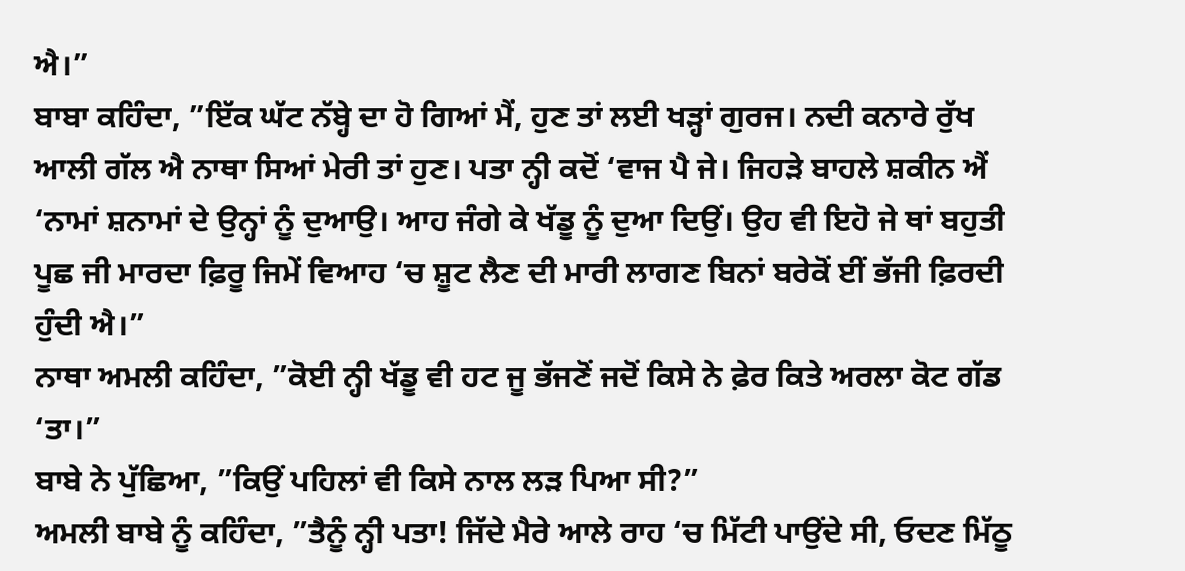ਐ।”
ਬਾਬਾ ਕਹਿੰਦਾ, ”ਇੱਕ ਘੱਟ ਨੱਬ੍ਹੇ ਦਾ ਹੋ ਗਿਆਂ ਮੈਂ, ਹੁਣ ਤਾਂ ਲਈ ਖੜ੍ਹਾਂ ਗੁਰਜ। ਨਦੀ ਕਨਾਰੇ ਰੁੱਖ ਆਲੀ ਗੱਲ ਐ ਨਾਥਾ ਸਿਆਂ ਮੇਰੀ ਤਾਂ ਹੁਣ। ਪਤਾ ਨ੍ਹੀ ਕਦੋਂ ‘ਵਾਜ ਪੈ ਜੇ। ਜਿਹੜੇ ਬਾਹਲੇ ਸ਼ਕੀਨ ਐਂ ‘ਨਾਮਾਂ ਸ਼ਨਾਮਾਂ ਦੇ ਉਨ੍ਹਾਂ ਨੂੰ ਦੁਆਉ। ਆਹ ਜੰਗੇ ਕੇ ਖੱਡੂ ਨੂੰ ਦੁਆ ਦਿਉਂ। ਉਹ ਵੀ ਇਹੋ ਜੇ ਥਾਂ ਬਹੁਤੀ ਪੂਛ ਜੀ ਮਾਰਦਾ ਫ਼ਿਰੂ ਜਿਮੇਂ ਵਿਆਹ ‘ਚ ਸ਼ੂਟ ਲੈਣ ਦੀ ਮਾਰੀ ਲਾਗਣ ਬਿਨਾਂ ਬਰੇਕੋਂ ਈਂ ਭੱਜੀ ਫ਼ਿਰਦੀ ਹੁੰਦੀ ਐ।”
ਨਾਥਾ ਅਮਲੀ ਕਹਿੰਦਾ, ”ਕੋਈ ਨ੍ਹੀ ਖੱਡੂ ਵੀ ਹਟ ਜੂ ਭੱਜਣੋਂ ਜਦੋਂ ਕਿਸੇ ਨੇ ਫ਼ੇਰ ਕਿਤੇ ਅਰਲਾ ਕੋਟ ਗੱਡ ‘ਤਾ।”
ਬਾਬੇ ਨੇ ਪੁੱਛਿਆ, ”ਕਿਉਂ ਪਹਿਲਾਂ ਵੀ ਕਿਸੇ ਨਾਲ ਲੜ ਪਿਆ ਸੀ?”
ਅਮਲੀ ਬਾਬੇ ਨੂੰ ਕਹਿੰਦਾ, ”ਤੈਨੂੰ ਨ੍ਹੀ ਪਤਾ! ਜਿੱਦੇ ਮੈਰੇ ਆਲੇ ਰਾਹ ‘ਚ ਮਿੱਟੀ ਪਾਉਂਦੇ ਸੀ, ਓਦਣ ਮਿੱਠੂ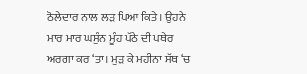ਠੋਲੇਦਾਰ ਨਾਲ ਲੜ ਪਿਆ ਕਿਤੇ। ਉਹਨੇ ਮਾਰ ਮਾਰ ਘਸੁੰਨ ਮੂੰਹ ਪੱਠੇ ਦੀ ਪਥੇਰ ਅਰਗਾ ਕਰ ‘ਤਾ। ਮੁੜ ਕੇ ਮਹੀਨਾ ਸੱਥ ‘ਚ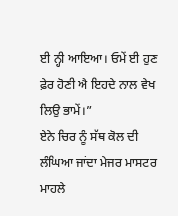ਈ ਨ੍ਹੀ ਆਇਆ। ਓਮੇਂ ਈ ਹੁਣ ਫ਼ੇਰ ਹੋਣੀ ਐ ਇਹਦੇ ਨਾਲ ਵੇਖ ਲਿਉ ਭਾਮੇਂ।”
ਏਨੇ ਚਿਰ ਨੂੰ ਸੱਥ ਕੋਲ ਦੀ ਲੰਘਿਆ ਜਾਂਦਾ ਮੇਜਰ ਮਾਸਟਰ ਮਾਹਲੇ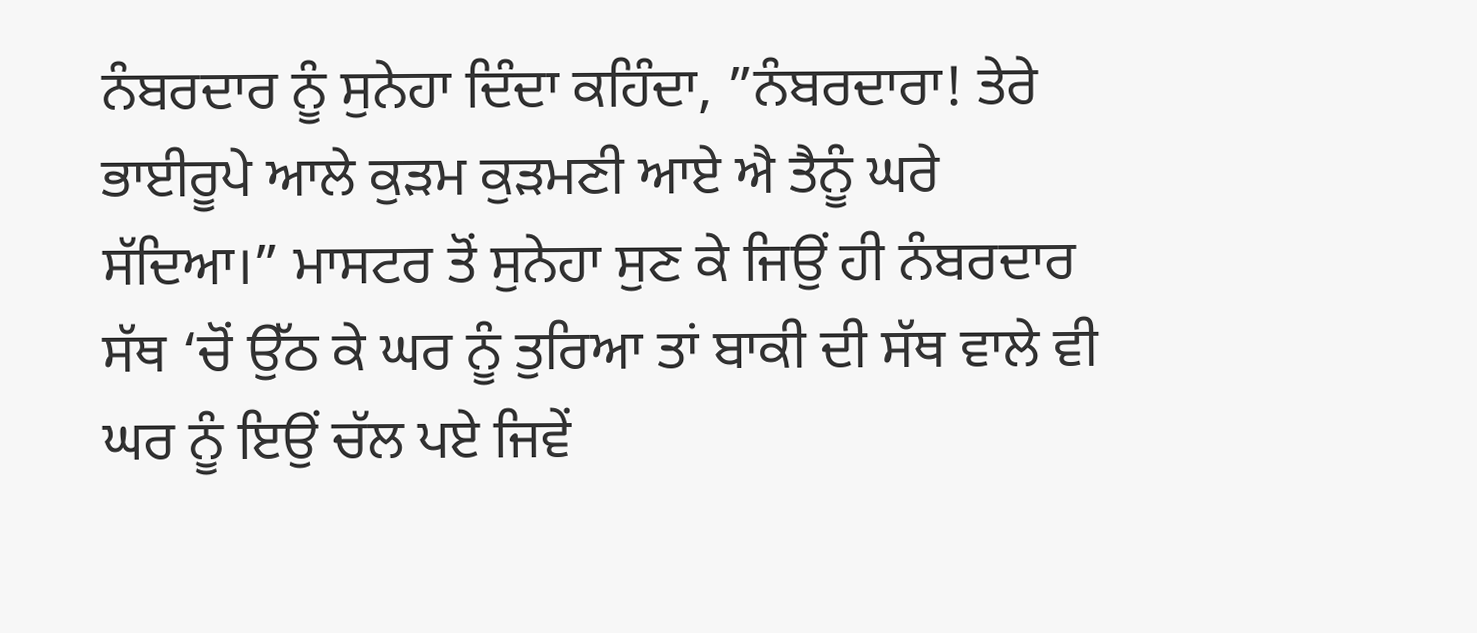ਨੰਬਰਦਾਰ ਨੂੰ ਸੁਨੇਹਾ ਦਿੰਦਾ ਕਹਿੰਦਾ, ”ਨੰਬਰਦਾਰਾ! ਤੇਰੇ ਭਾਈਰੂਪੇ ਆਲੇ ਕੁੜਮ ਕੁੜਮਣੀ ਆਏ ਐ ਤੈਨੂੰ ਘਰੇ ਸੱਦਿਆ।” ਮਾਸਟਰ ਤੋਂ ਸੁਨੇਹਾ ਸੁਣ ਕੇ ਜਿਉਂ ਹੀ ਨੰਬਰਦਾਰ ਸੱਥ ‘ਚੋਂ ਉੱਠ ਕੇ ਘਰ ਨੂੰ ਤੁਰਿਆ ਤਾਂ ਬਾਕੀ ਦੀ ਸੱਥ ਵਾਲੇ ਵੀ ਘਰ ਨੂੰ ਇਉਂ ਚੱਲ ਪਏ ਜਿਵੇਂ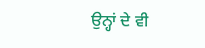ਉਨ੍ਹਾਂ ਦੇ ਵੀ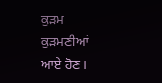ਕੁੜਮ ਕੁੜਮਣੀਆਂ ਆਏ ਹੋਣ।